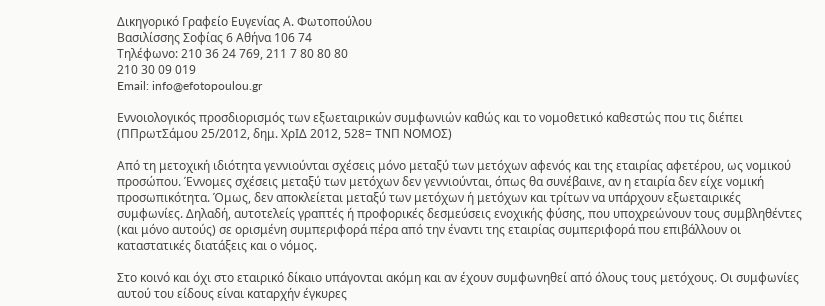Δικηγορικό Γραφείο Ευγενίας Α. Φωτοπούλου
Βασιλίσσης Σοφίας 6 Αθήνα 106 74
Τηλέφωνο: 210 36 24 769, 211 7 80 80 80
210 30 09 019
Email: info@efotopoulou.gr

Εννοιολογικός προσδιορισμός των εξωεταιρικών συμφωνιών καθώς και το νομοθετικό καθεστώς που τις διέπει (ΠΠρωτΣάμου 25/2012, δημ. ΧρΙΔ 2012, 528= ΤΝΠ ΝΟΜΟΣ)

Από τη μετοχική ιδιότητα γεννιούνται σχέσεις μόνο μεταξύ των μετόχων αφενός και της εταιρίας αφετέρου, ως νομικού προσώπου. Έννομες σχέσεις μεταξύ των μετόχων δεν γεννιούνται, όπως θα συνέβαινε, αν η εταιρία δεν είχε νομική προσωπικότητα. Όμως, δεν αποκλείεται μεταξύ των μετόχων ή μετόχων και τρίτων να υπάρχουν εξωεταιρικές συμφωνίες. Δηλαδή, αυτοτελείς γραπτές ή προφορικές δεσμεύσεις ενοχικής φύσης, που υποχρεώνουν τους συμβληθέντες (και μόνο αυτούς) σε ορισμένη συμπεριφορά πέρα από την έναντι της εταιρίας συμπεριφορά που επιβάλλουν οι καταστατικές διατάξεις και ο νόμος.

Στο κοινό και όχι στο εταιρικό δίκαιο υπάγονται ακόμη και αν έχουν συμφωνηθεί από όλους τους μετόχους. Οι συμφωνίες αυτού του είδους είναι καταρχήν έγκυρες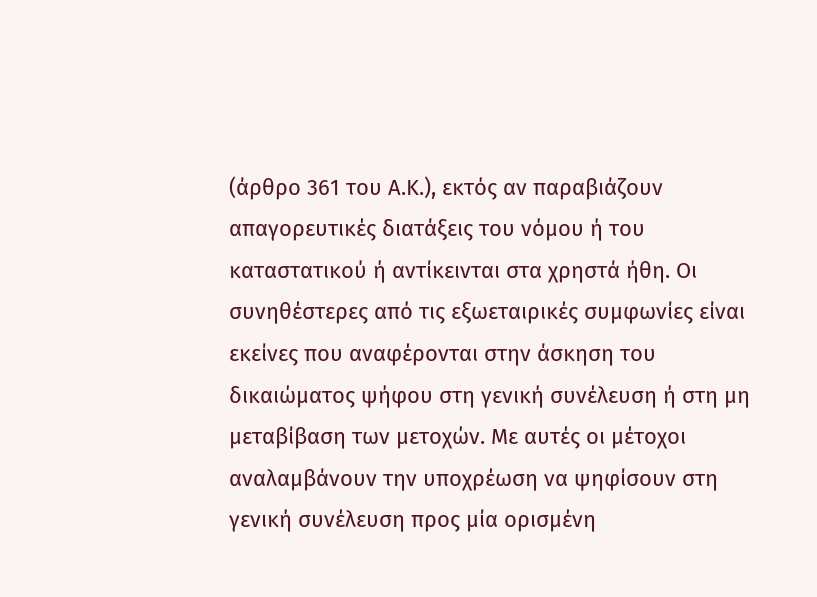(άρθρο 361 του Α.Κ.), εκτός αν παραβιάζουν απαγορευτικές διατάξεις του νόμου ή του καταστατικού ή αντίκεινται στα χρηστά ήθη. Οι συνηθέστερες από τις εξωεταιρικές συμφωνίες είναι εκείνες που αναφέρονται στην άσκηση του δικαιώματος ψήφου στη γενική συνέλευση ή στη μη μεταβίβαση των μετοχών. Με αυτές οι μέτοχοι αναλαμβάνουν την υποχρέωση να ψηφίσουν στη γενική συνέλευση προς μία ορισμένη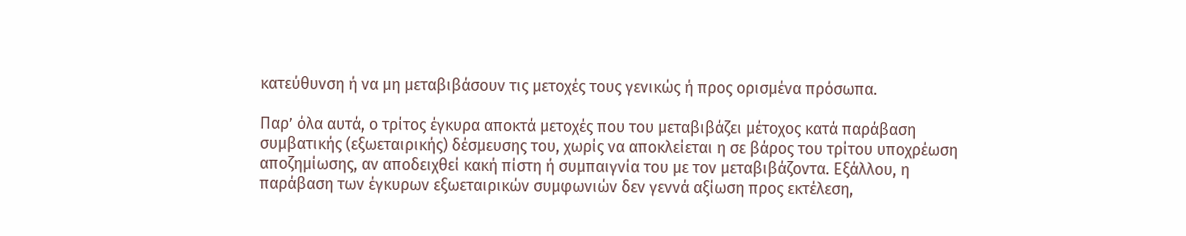κατεύθυνση ή να μη μεταβιβάσουν τις μετοχές τους γενικώς ή προς ορισμένα πρόσωπα.

Παρ’ όλα αυτά, ο τρίτος έγκυρα αποκτά μετοχές που του μεταβιβάζει μέτοχος κατά παράβαση συμβατικής (εξωεταιρικής) δέσμευσης του, χωρίς να αποκλείεται η σε βάρος του τρίτου υποχρέωση αποζημίωσης, αν αποδειχθεί κακή πίστη ή συμπαιγνία του με τον μεταβιβάζοντα. Εξάλλου, η παράβαση των έγκυρων εξωεταιρικών συμφωνιών δεν γεννά αξίωση προς εκτέλεση,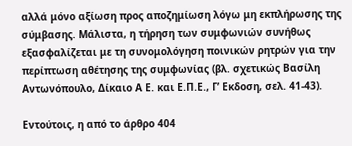αλλά μόνο αξίωση προς αποζημίωση λόγω μη εκπλήρωσης της σύμβασης. Μάλιστα, η τήρηση των συμφωνιών συνήθως εξασφαλίζεται με τη συνομολόγηση ποινικών ρητρών για την περίπτωση αθέτησης της συμφωνίας (βλ. σχετικώς Βασίλη Αντωνόπουλο, Δίκαιο Α Ε. και Ε.Π.Ε., Γ’ Εκδοση, σελ. 41-43).

Εντούτοις, η από το άρθρο 404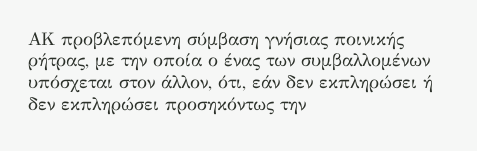ΑΚ προβλεπόμενη σύμβαση γνήσιας ποινικής ρήτρας, με την οποία ο ένας των συμβαλλομένων υπόσχεται στον άλλον, ότι, εάν δεν εκπληρώσει ή δεν εκπληρώσει προσηκόντως την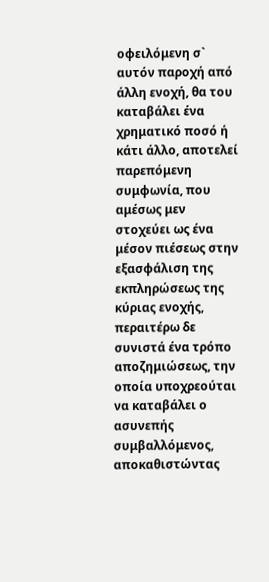οφειλόμενη σ` αυτόν παροχή από άλλη ενοχή, θα του καταβάλει ένα χρηματικό ποσό ή κάτι άλλο, αποτελεί παρεπόμενη συμφωνία, που αμέσως μεν στοχεύει ως ένα μέσον πιέσεως στην εξασφάλιση της εκπληρώσεως της κύριας ενοχής, περαιτέρω δε συνιστά ένα τρόπο αποζημιώσεως, την οποία υποχρεούται να καταβάλει ο ασυνεπής συμβαλλόμενος, αποκαθιστώντας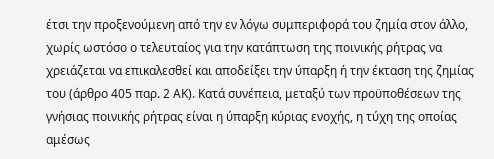έτσι την προξενούμενη από την εν λόγω συμπεριφορά του ζημία στον άλλο, χωρίς ωστόσο ο τελευταίος για την κατάπτωση της ποινικής ρήτρας να χρειάζεται να επικαλεσθεί και αποδείξει την ύπαρξη ή την έκταση της ζημίας του (άρθρο 405 παρ. 2 ΑΚ). Κατά συνέπεια, μεταξύ των προϋποθέσεων της γνήσιας ποινικής ρήτρας είναι η ύπαρξη κύριας ενοχής, η τύχη της οποίας αμέσως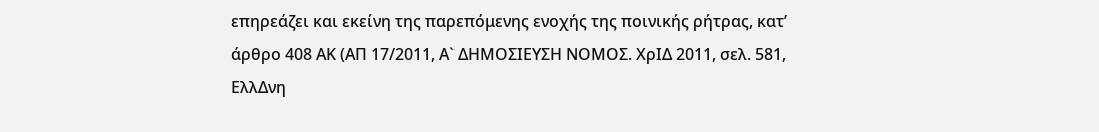επηρεάζει και εκείνη της παρεπόμενης ενοχής της ποινικής ρήτρας, κατ’ άρθρο 408 ΑΚ (ΑΠ 17/2011, Α` ΔΗΜΟΣΙΕΥΣΗ ΝΟΜΟΣ. ΧρΙΔ 2011, σελ. 581, ΕλλΔνη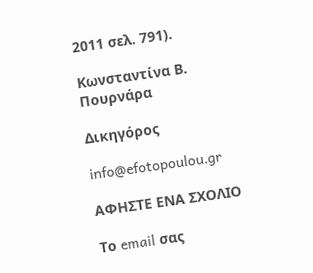2011 σελ. 791).

Κωνσταντίνα Β. Πουρνάρα

Δικηγόρος

info@efotopoulou.gr

ΑΦΗΣΤΕ ΕΝΑ ΣΧΟΛΙΟ

Το email σας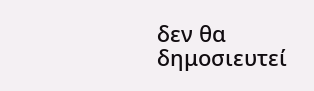δεν θα δημοσιευτεί